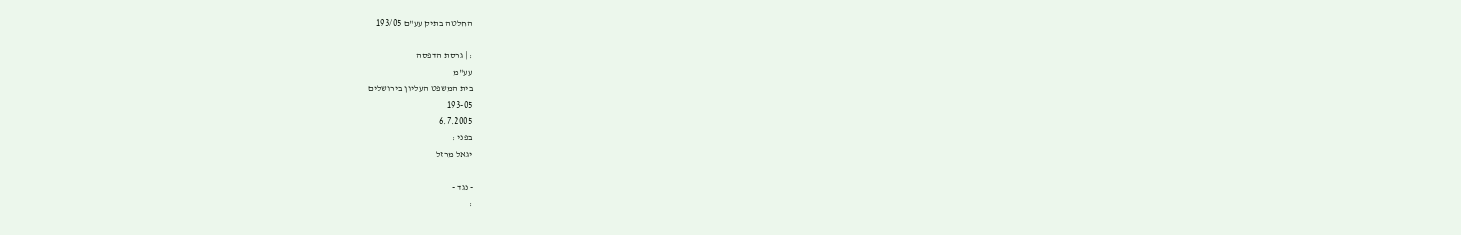החלטה בתיק עע"ם 193/05

: | גרסת הדפסה
עע"מ
בית המשפט העליון בירושלים
193-05
6.7.2005
בפני :
יגאל מרזל

- נגד -
: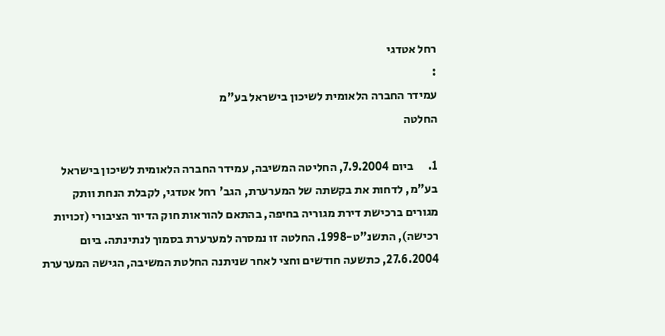רחל אטדגי
:
עמידר החברה הלאומית לשיכון בישראל בע"מ
החלטה

1.      ביום 7.9.2004, החליטה המשיבה, עמידר החברה הלאומית לשיכון בישראל בע"מ, לדחות את בקשתה של המערערת, הגב' רחל אטדגי, לקבלת הנחת וותק מגורים ברכישת דירת מגוריה בחיפה, בהתאם להוראות חוק הדיור הציבורי (זכויות רכישה), התשנ"ט-1998. החלטה זו נמסרה למערערת בסמוך לנתינתה. ביום 27.6.2004, כתשעה חודשים וחצי לאחר שניתנה החלטת המשיבה, הגישה המערערת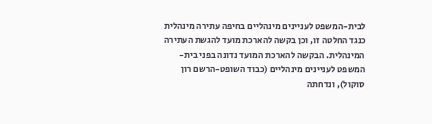לבית-המשפט לעניינים מינהליים בחיפה עתירה מינהלית כנגד החלטה זו, וכן בקשה להארכת מועד להגשת העתירה המינהלית. הבקשה להארכת המועד נדונה בפני בית-המשפט לעניינים מינהליים (כבוד השופט-הרשם רון סוקול), ונדחתה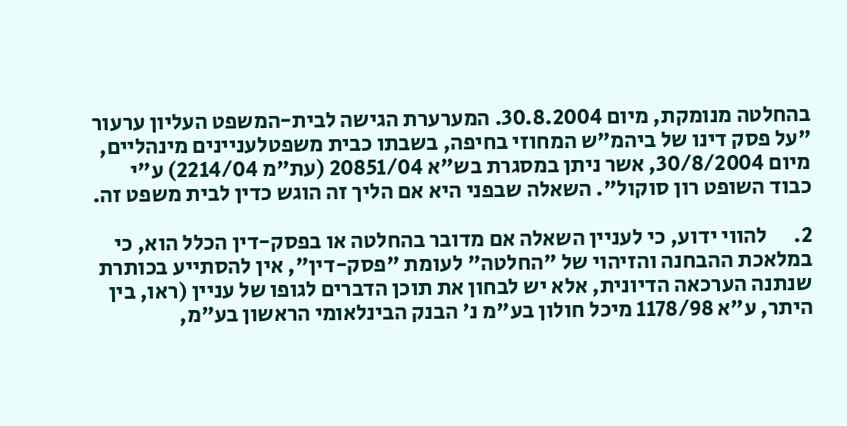בהחלטה מנומקת, מיום 30.8.2004. המערערת הגישה לבית-המשפט העליון ערעור "על פסק דינו של ביהמ"ש המחוזי בחיפה, בשבתו כבית משפטלעניינים מינהליים, מיום 30/8/2004, אשר ניתן במסגרת בש"א 20851/04 (עת"מ 2214/04) ע"י כבוד השופט רון סוקול". השאלה שבפני היא אם הליך זה הוגש כדין לבית משפט זה.

2.      להווי ידוע, כי לעניין השאלה אם מדובר בהחלטה או בפסק-דין הכלל הוא, כי במלאכת ההבחנה והזיהוי של "החלטה" לעומת "פסק-דין", אין להסתייע בכותרת שנתנה הערכאה הדיונית, אלא יש לבחון את תוכן הדברים לגופו של עניין (ראו, בין היתר, ע"א 1178/98 מיכל חולון בע"מ נ' הבנק הבינלאומי הראשון בע"מ,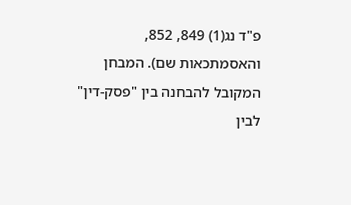פ"ד נג(1) 849, 852, והאסמתכאות שם). המבחן המקובל להבחנה בין "פסק-דין" לבין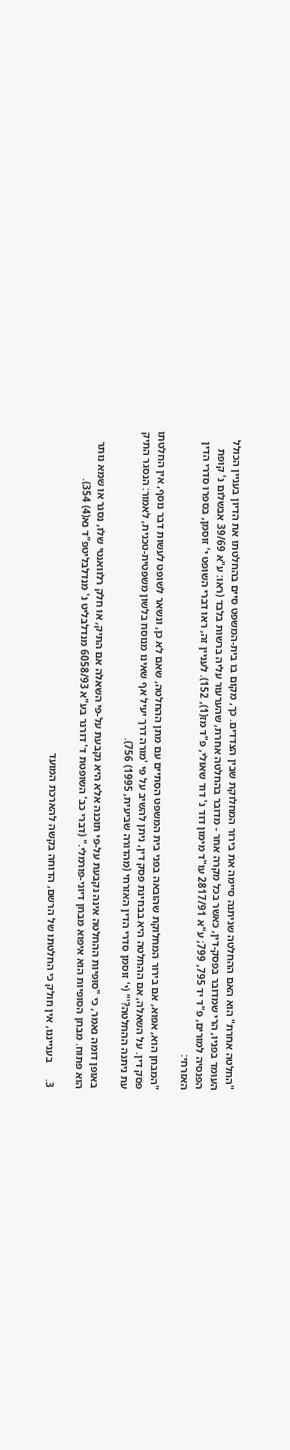"החלטה אחרת" הוא האם ההחלטה שניתנה סיימה את בירור המחלוקת שבין הצדדים. כך, מקום בו בית-המשפט סיים בהחלטתו את הדיון בעניין הכולל העומד בפניו, הרי שמדובר בפסק-דין, כאשר בכל מקרה אחר - מדובר בהחלטה אחרת, שהערעור עליה ברשות בלבד (ראו: ע"א 39/69 אבשלום נ' קופת הפנסיה למורים, פ"ד יד 795, 799; ע"א 2817/91 עו"ד מימון דוד נ' דוד שאולי, פ"ד מז(1), 152). לעניין זה, ראו דברי השופט י' זוסמן, בספרו סדרי הדין האזרחי:

"המבחן הוא, אפוא, אם בירור המחלוקת שהובאה בפני בית המשפט הסתיים עם מתן ההחלטה, שאם לא כן, ונשאר לשופט לעשות דבר נוסף, אין החלטתו פסק דין. על השאלה, אם ההחלטה היא בבחינת פסק דין, ניתן להשיב על פי 'מורה דרך יעיל אף שאינו מנוסח בלשון משפטית-טכנית, לאמור: הנסגר התיק עת ניתנה ההחלטה?'" (י' זוסמן סדרי הדין האזרחי (מהדורה שביעית, 1995) 756).

באופן דומה נאמר, כי "סופיות ההחלטה אינה נקבעת על-פי תוכנה אלא היא נקבעת על-פי השאלה אם התיק, או חלק רלוואנטי שלו, נסגר או שמא נותר הוא פתוח. מבחן הסופיות הוא איפוא מבחן דיוני-פורמלי." (דברי כב' השופטת ד' דורנר בע"א 6058/93 מנדלבליט נ' מנדלבליטפ"ד נא(4) 354).

3.      בענייננו, אין חולק כי החלטתו של הרשם, הדוחה בקשה להארכת המועד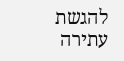להגשת עתירה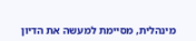מינהלית, מסיימת למעשה את הדיון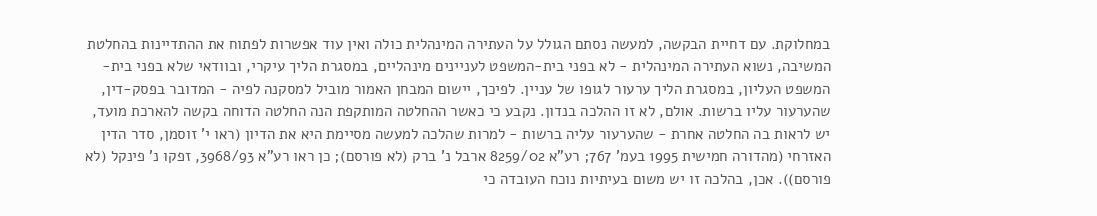במחלוקת. עם דחיית הבקשה, למעשה נסתם הגולל על העתירה המינהלית כולה ואין עוד אפשרות לפתוח את ההתדיינות בהחלטת המשיבה, נשוא העתירה המינהלית - לא בפני בית-המשפט לעניינים מינהליים, במסגרת הליך עיקרי, ובוודאי שלא בפני בית-המשפט העליון, במסגרת הליך ערעור לגופו של עניין. לפיכך, יישום המבחן האמור מוביל למסקנה לפיה - המדובר בפסק-דין, שהערעור עליו ברשות. אולם, לא זו ההלכה בנדון. נקבע כי כאשר ההחלטה המותקפת הנה החלטה הדוחה בקשה להארכת מועד, יש לראות בה החלטה אחרת - שהערעור עליה ברשות - למרות שהלכה למעשה מסיימת היא את הדיון (ראו י' זוסמן, סדר הדין האזרחי (מהדורה חמישית 1995 בעמ' 767; רע"א 8259/02 ארבל נ' ברק (לא פורסם); כן ראו רע"א 3968/93, זפקו נ' פינקל (לא פורסם)). אכן, בהלכה זו יש משום בעיתיות נוכח העובדה כי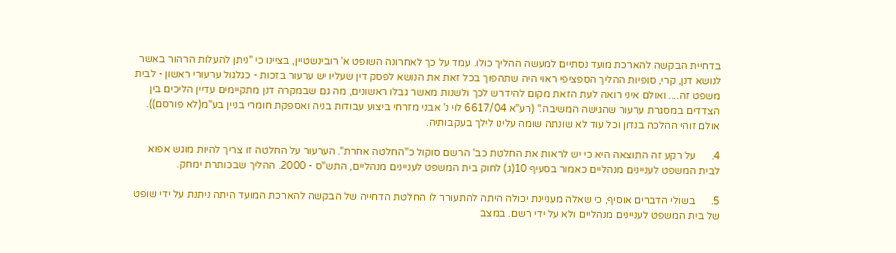בדחיית הבקשה להארכת מועד נסתיים למעשה ההליך כולו. עמד על כך לאחרונה השופט א' רובינשטיין, בציינו כי "ניתן להעלות הרהור באשר לנושא דנן, קרי, סופיות ההליך הספציפי ראוי היה שתהפוך בכל זאת את הנושא לפסק דין שעליו יש ערעור בזכות - כגלגול ערעורי ראשון - לבית משפט זה.... ואולם איני רואה לעת הזאת מקום להידרש לכך ולשנות מאשר גבלו ראשונים, מה גם שבמקרה דנן מתקיימים עדיין הליכים בין הצדדים במסגרת ערעור שהגישה המשיבה." (רע"א 6617/04 לוי נ' אבני מזרחי ביצוע עבודות בניה ואספקת חומרי בניין בע"מ(לא פורסם)). אולם זוהי ההלכה בנדון וכל עוד לא שונתה שומה עלינו לילך בעקבותיה.

4.      על רקע זה התוצאה היא כי יש לראות את החלטת כב' הרשם סוקול כ"החלטה אחרת". הערעור על החלטה זו צריך להיות מוגש אפוא לבית המשפט לעניינים מנהליים כאמור בסעיף 10(ג) לחוק בית המשפט לעניינים מנהליים, התש"ס - 2000. ההליך שבכותרת ימחק.

5.      בשולי הדברים אוסיף, כי שאלה מעניינת יכולה היתה להתעורר לו החלטת הדחייה של הבקשה להארכת המועד היתה ניתנת על ידי שופט של בית המשפט לעניינים מנהליים ולא על ידי רשם. במצב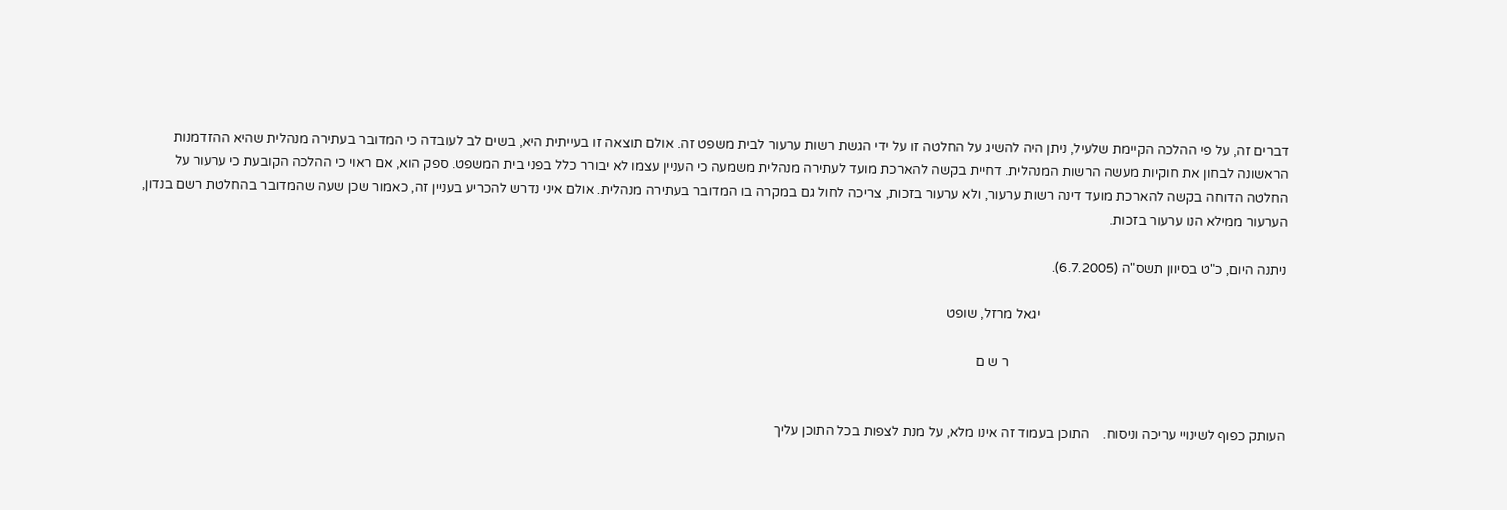דברים זה, על פי ההלכה הקיימת שלעיל, ניתן היה להשיג על החלטה זו על ידי הגשת רשות ערעור לבית משפט זה. אולם תוצאה זו בעייתית היא, בשים לב לעובדה כי המדובר בעתירה מנהלית שהיא ההזדמנות הראשונה לבחון את חוקיות מעשה הרשות המנהלית. דחיית בקשה להארכת מועד לעתירה מנהלית משמעה כי העניין עצמו לא יבורר כלל בפני בית המשפט. ספק הוא, אם ראוי כי ההלכה הקובעת כי ערעור על החלטה הדוחה בקשה להארכת מועד דינה רשות ערעור, ולא ערעור בזכות, צריכה לחול גם במקרה בו המדובר בעתירה מנהלית. אולם איני נדרש להכריע בעניין זה, כאמור שכן שעה שהמדובר בהחלטת רשם בנדון, הערעור ממילא הנו ערעור בזכות.

ניתנה היום, כ"ט בסיוון תשס"ה (6.7.2005).

                                                                         יגאל מרזל, שופט

                                                                                  ר ש ם


העותק כפוף לשינויי עריכה וניסוח.    התוכן בעמוד זה אינו מלא, על מנת לצפות בכל התוכן עליך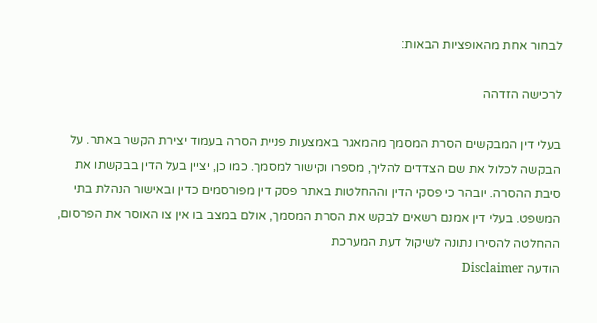לבחור אחת מהאופציות הבאות:

לרכישה הזדהה

בעלי דין המבקשים הסרת המסמך מהמאגר באמצעות פניית הסרה בעמוד יצירת הקשר באתר. על הבקשה לכלול את שם הצדדים להליך, מספרו וקישור למסמך. כמו כן, יציין בעל הדין בבקשתו את סיבת ההסרה. יובהר כי פסקי הדין וההחלטות באתר פסק דין מפורסמים כדין ובאישור הנהלת בתי המשפט. בעלי דין אמנם רשאים לבקש את הסרת המסמך, אולם במצב בו אין צו האוסר את הפרסום, ההחלטה להסירו נתונה לשיקול דעת המערכת
הודעה Disclaimer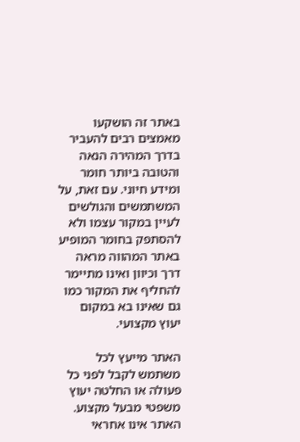באתר זה הושקעו מאמצים רבים להעביר בדרך המהירה הנאה והטובה ביותר חומר ומידע חיוני. עם זאת, על המשתמשים והגולשים לעיין במקור עצמו ולא להסתפק בחומר המופיע באתר המהווה מראה דרך וכיוון ואינו מתיימר להחליף את המקור כמו גם שאינו בא במקום יעוץ מקצועי.

האתר מייעץ לכל משתמש לקבל לפני כל פעולה או החלטה יעוץ משפטי מבעל מקצוע. האתר אינו אחראי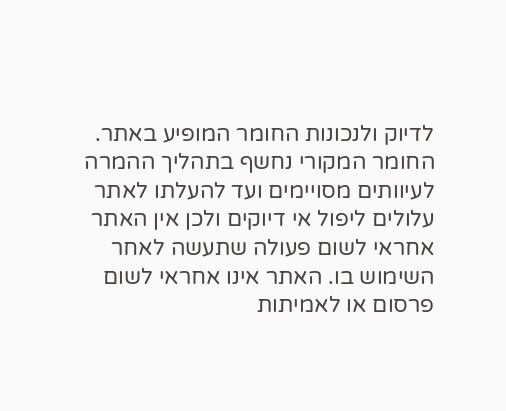לדיוק ולנכונות החומר המופיע באתר. החומר המקורי נחשף בתהליך ההמרה לעיוותים מסויימים ועד להעלתו לאתר עלולים ליפול אי דיוקים ולכן אין האתר אחראי לשום פעולה שתעשה לאחר השימוש בו. האתר אינו אחראי לשום פרסום או לאמיתות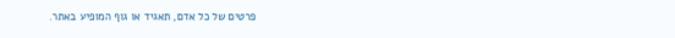פרטים של כל אדם, תאגיד או גוף המופיע באתר.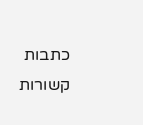כתבות קשורות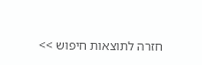חזרה לתוצאות חיפוש >>